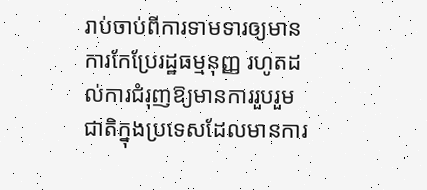រាប់ចាប់ពីការទាមទារឲ្យមានការកែប្រែរដ្ឋធម្មនុញ្ញ រហូតដល់ការជំរុញឱ្យមានការរួបរួមជាតិក្នុងប្រទេសដែលមានការ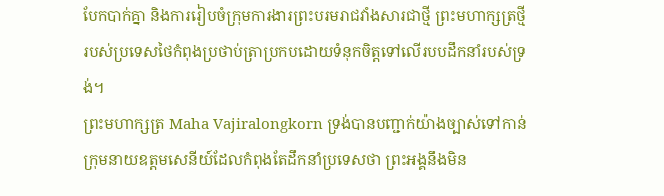បែកបាក់គ្នា និងការរៀបចំក្រុមការងារព្រះបរមរាជវាំងសារជាថ្មី ព្រះមហាក្សត្រថ្មីរបស់ប្រទេសថៃកំពុងប្រថាប់ត្រាប្រកបដោយទំនុកចិត្តទៅលើរបបដឹកនាំរបស់ទ្រង់។
ព្រះមហាក្សត្រ Maha Vajiralongkorn ទ្រង់បានបញ្ជាក់យ៉ាងច្បាស់ទៅកាន់ក្រុមនាយឧត្តមសេនីយ៍ដែលកំពុងតែដឹកនាំប្រទេសថា ព្រះអង្គនឹងមិន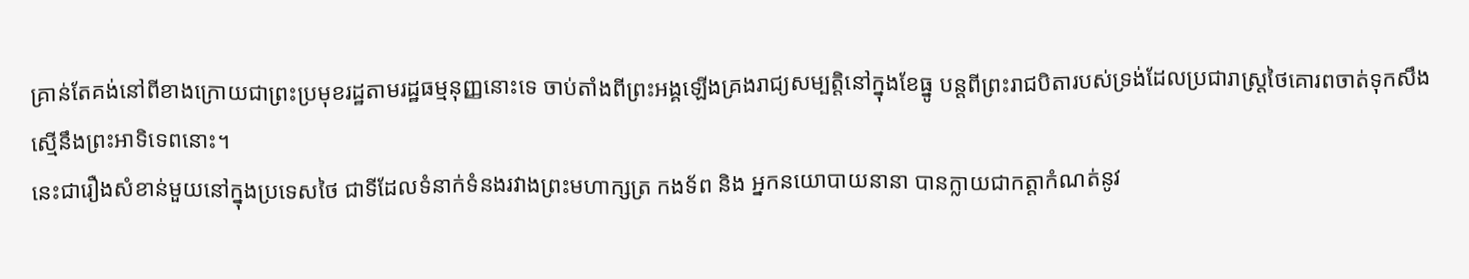គ្រាន់តែគង់នៅពីខាងក្រោយជាព្រះប្រមុខរដ្ឋតាមរដ្ឋធម្មនុញ្ញនោះទេ ចាប់តាំងពីព្រះអង្គឡើងគ្រងរាជ្យសម្បត្តិនៅក្នុងខែធ្នូ បន្តពីព្រះរាជបិតារបស់ទ្រង់ដែលប្រជារាស្ត្រថៃគោរពចាត់ទុកសឹងស្មើនឹងព្រះអាទិទេពនោះ។
នេះជារឿងសំខាន់មួយនៅក្នុងប្រទេសថៃ ជាទីដែលទំនាក់ទំនងរវាងព្រះមហាក្សត្រ កងទ័ព និង អ្នកនយោបាយនានា បានក្លាយជាកត្តាកំណត់នូវ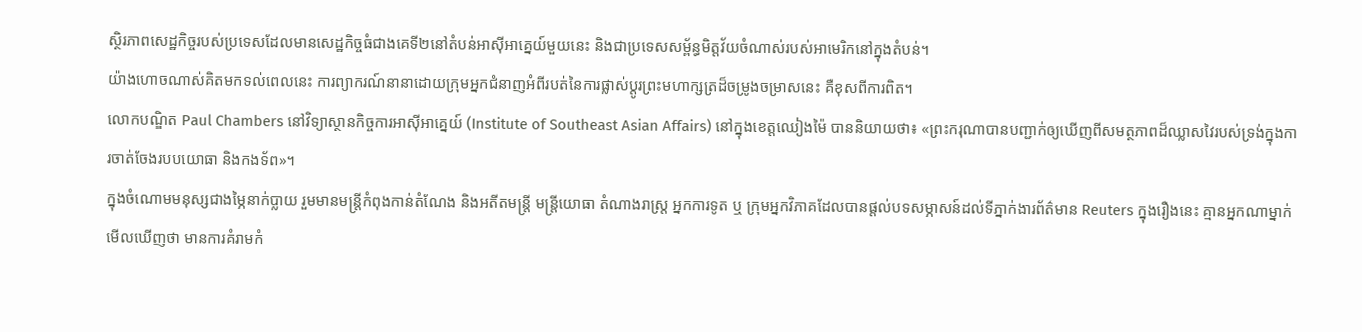ស្ថិរភាពសេដ្ឋកិច្ចរបស់ប្រទេសដែលមានសេដ្ឋកិច្ចធំជាងគេទី២នៅតំបន់អាស៊ីអាគ្នេយ៍មួយនេះ និងជាប្រទេសសម្ព័ន្ធមិត្តវ័យចំណាស់របស់អាមេរិកនៅក្នុងតំបន់។
យ៉ាងហោចណាស់គិតមកទល់ពេលនេះ ការព្យាករណ៍នានាដោយក្រុមអ្នកជំនាញអំពីរបត់នៃការផ្លាស់ប្តូរព្រះមហាក្សត្រដ៏ចម្រូងចម្រាសនេះ គឺខុសពីការពិត។
លោកបណ្ឌិត Paul Chambers នៅវិទ្យាស្ថានកិច្ចការអាស៊ីអាគ្នេយ៍ (Institute of Southeast Asian Affairs) នៅក្នុងខេត្តឈៀងម៉ៃ បាននិយាយថា៖ «ព្រះករុណាបានបញ្ជាក់ឲ្យឃើញពីសមត្ថភាពដ៏ឈ្លាសវៃរបស់ទ្រង់ក្នុងការចាត់ចែងរបបយោធា និងកងទ័ព»។
ក្នុងចំណោមមនុស្សជាងម្ភៃនាក់ប្លាយ រួមមានមន្ត្រីកំពុងកាន់តំណែង និងអតីតមន្ត្រី មន្ត្រីយោធា តំណាងរាស្ត្រ អ្នកការទូត ឬ ក្រុមអ្នកវិភាគដែលបានផ្តល់បទសម្ភាសន៍ដល់ទីភ្នាក់ងារព័ត៌មាន Reuters ក្នុងរឿងនេះ គ្មានអ្នកណាម្នាក់មើលឃើញថា មានការគំរាមកំ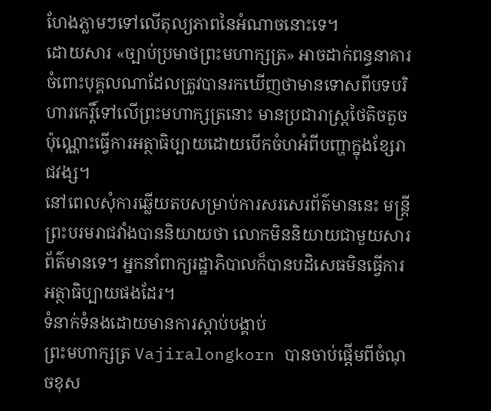ហែងភ្លាមៗទៅលើតុល្យភាពនៃអំណាចនោះទេ។
ដោយសារ «ច្បាប់ប្រមាថព្រះមហាក្សត្រ» អាចដាក់ពន្ធនាគារចំពោះបុគ្គលណាដែលត្រូវបានរកឃើញថាមានទោសពីបទបរិហារកេរ្តិ៍ទៅលើព្រះមហាក្សត្រនោះ មានប្រជារាស្ត្រថៃតិចតួចប៉ុណ្ណោះធ្វើការអត្ថាធិប្បាយដោយបើកចំហអំពីបញ្ហាក្នុងខ្សែរាជវង្ស។
នៅពេលសុំការឆ្លើយតបសម្រាប់ការសរសេរព័ត៌មាននេះ មន្ត្រីព្រះបរមរាជវាំងបាននិយាយថា លោកមិននិយាយជាមួយសារព័ត៌មានទេ។ អ្នកនាំពាក្យរដ្ឋាភិបាលក៏បានបដិសេធមិនធ្វើការអត្ថាធិប្បាយផងដែរ។
ទំនាក់ទំនងដោយមានការស្តាប់បង្គាប់
ព្រះមហាក្សត្រ Vajiralongkorn បានចាប់ផ្តើមពីចំណុចខុស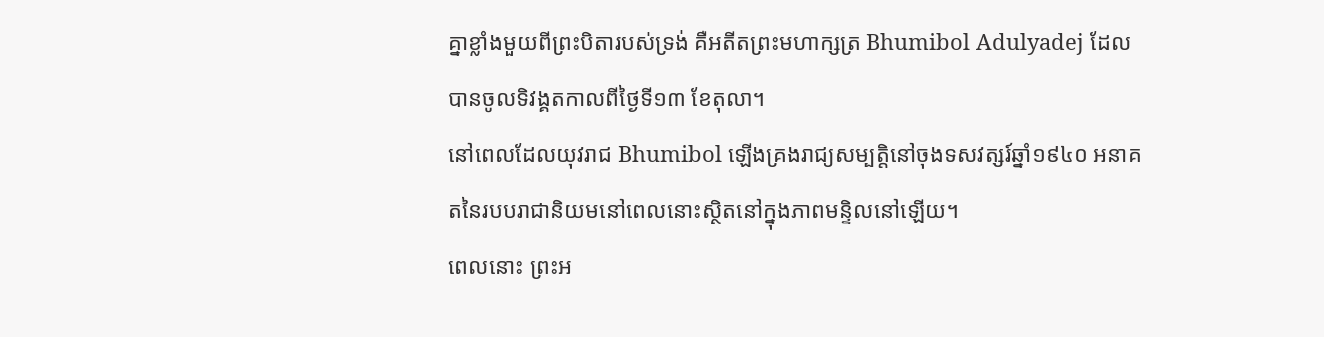គ្នាខ្លាំងមួយពីព្រះបិតារបស់ទ្រង់ គឺអតីតព្រះមហាក្សត្រ Bhumibol Adulyadej ដែលបានចូលទិវង្គតកាលពីថ្ងៃទី១៣ ខែតុលា។
នៅពេលដែលយុវរាជ Bhumibol ឡើងគ្រងរាជ្យសម្បត្តិនៅចុងទសវត្សរ៍ឆ្នាំ១៩៤០ អនាគតនៃរបបរាជានិយមនៅពេលនោះស្ថិតនៅក្នុងភាពមន្ទិលនៅឡើយ។
ពេលនោះ ព្រះអ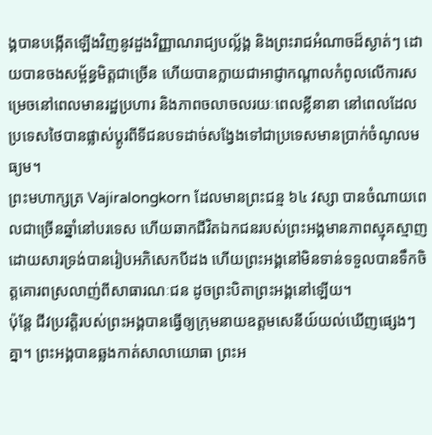ង្គបានបង្កើតឡើងវិញនូវដួងវិញ្ញាណរាជ្យបល្ល័ង្គ និងព្រះរាជអំណាចដ៏ស្ងាត់ៗ ដោយបានចងសម្ព័ន្ធមិត្តជាច្រើន ហើយបានក្លាយជាអាជ្ញាកណ្តាលកំពូលលើការសម្រេចនៅពេលមានរដ្ឋប្រហារ និងភាពចលាចលរយៈពេលខ្លីនានា នៅពេលដែលប្រទេសថៃបានផ្លាស់ប្តូរពីទីជនបទដាច់សង្វែងទៅជាប្រទេសមានប្រាក់ចំណូលមធ្យម។
ព្រះមហាក្សត្រ Vajiralongkorn ដែលមានព្រះជន្ម ៦៤ វស្សា បានចំណាយពេលជាច្រើនឆ្នាំនៅបរទេស ហើយឆាកជីវិតឯកជនរបស់ព្រះអង្គមានភាពស្មុគស្មាញដោយសារទ្រង់បានរៀបអភិសេកបីដង ហើយព្រះអង្គនៅមិនទាន់ទទួលបានទឹកចិត្តគោរពស្រលាញ់ពីសាធារណៈជន ដូចព្រះបិតាព្រះអង្គនៅឡើយ។
ប៉ុន្តែ ជីវប្រវត្តិរបស់ព្រះអង្គបានធ្វើឲ្យក្រុមនាយឧត្តមសេនីយ៍យល់ឃើញផ្សេងៗគ្នា។ ព្រះអង្គបានឆ្លងកាត់សាលាយោធា ព្រះអ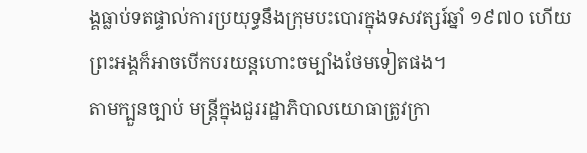ង្គធ្លាប់ទតផ្ទាល់ការប្រយុទ្ធនឹងក្រុមបះបោរក្នុងទសវត្សរ៍ឆ្នាំ ១៩៧០ ហើយព្រះអង្គក៏អាចបើកបរយន្តហោះចម្បាំងថែមទៀតផង។
តាមក្បួនច្បាប់ មន្រ្តីក្នុងជួររដ្ឋាភិបាលយោធាត្រូវក្រា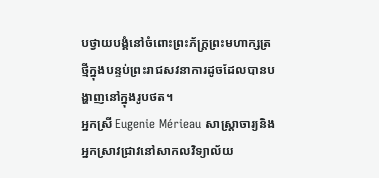បថ្វាយបង្គំនៅចំពោះព្រះភ័ក្រ្តព្រះមហាក្សត្រថ្មីក្នុងបន្ទប់ព្រះរាជសវនាការដូចដែលបានបង្ហាញនៅក្នុងរូបថត។
អ្នកស្រី Eugenie Mérieau សាស្ត្រាចារ្យនិងអ្នកស្រាវជ្រាវនៅសាកលវិទ្យាល័យ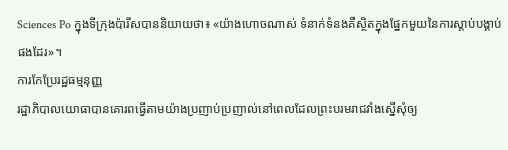Sciences Po ក្នុងទីក្រុងប៉ារីសបាននិយាយថា៖ «យ៉ាងហោចណាស់ ទំនាក់ទំនងគឺស្ថិតក្នុងផ្នែកមួយនៃការស្តាប់បង្គាប់ផងដែរ»។
ការកែប្រែរដ្ឋធម្មនុញ្ញ
រដ្ឋាភិបាលយោធាបានគោរពធ្វើតាមយ៉ាងប្រញាប់ប្រញាល់នៅពេលដែលព្រះបរមរាជវាំងស្នើសុំឲ្យ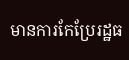មានការកែប្រែរដ្ឋធ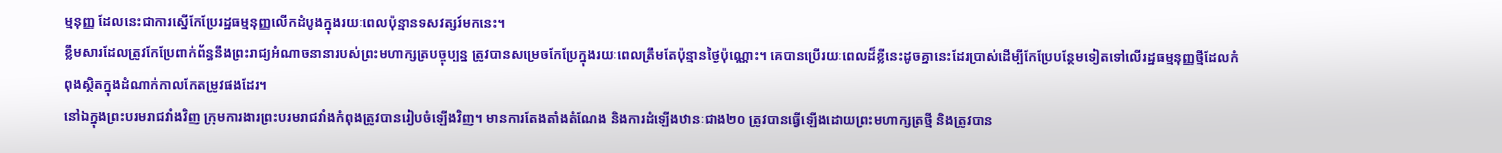ម្មនុញ្ញ ដែលនេះជាការស្នើកែប្រែរដ្ឋធម្មនុញ្ញលើកដំបូងក្នុងរយៈពេលប៉ុន្មានទសវត្សរ៍មកនេះ។
ខ្លឹមសារដែលត្រូវកែប្រែពាក់ព័ន្ធនឹងព្រះរាជ្យអំណាចនានារបស់ព្រះមហាក្សត្របច្ចុប្បន្ន ត្រូវបានសម្រេចកែប្រែក្នុងរយៈពេលត្រឹមតែប៉ុន្មានថ្ងៃប៉ុណ្ណោះ។ គេបានប្រើរយៈពេលដ៏ខ្លីនេះដូចគ្នានេះដែរប្រាស់ដើម្បីកែប្រែបន្ថែមទៀតទៅលើរដ្ឋធម្មនុញ្ញថ្មីដែលកំពុងស្ថិតក្នុងដំណាក់កាលកែតម្រូវផងដែរ។
នៅឯក្នុងព្រះបរមរាជវាំងវិញ ក្រុមការងារព្រះបរមរាជវាំងកំពុងត្រូវបានរៀបចំឡើងវិញ។ មានការតែងតាំងតំណែង និងការដំឡើងឋានៈជាង២០ ត្រូវបានធ្វើឡើងដោយព្រះមហាក្សត្រថ្មី និងត្រូវបាន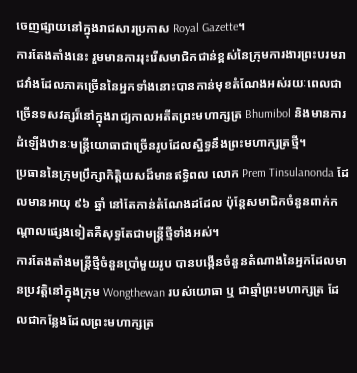ចេញផ្សាយនៅក្នុងរាជសារប្រកាស Royal Gazette។
ការតែងតាំងនេះ រួមមានការរុះរើសមាជិកជាន់ខ្ពស់នៃក្រុមការងារព្រះបរមរាជវាំងដែលភាគច្រើននៃអ្នកទាំងនោះបានកាន់មុខតំណែងអស់រយៈពេលជាច្រើនទសវត្សរ៏នៅក្នុងរាជ្យកាលអតីតព្រះមហាក្សត្រ Bhumibol និងមានការដំឡើងឋានៈមន្ត្រីយោធាជាច្រើនរូបដែលស្និទ្ធនឹងព្រះមហាក្សត្រថ្មី។
ប្រធាននៃក្រុមប្រឹក្សាកិត្តិយសដ៏មានឥទ្ធិពល លោក Prem Tinsulanonda ដែលមានអាយុ ៩៦ ឆ្នាំ នៅតែកាន់តំណែងដដែល ប៉ុន្តែសមាជិកចំនួនពាក់កណ្តាលផ្សេងទៀតគឺសុទ្ធតែជាមន្ត្រីថ្មីទាំងអស់។
ការតែងតាំងមន្រ្តីថ្មីចំនួនប្រាំមួយរូប បានបង្កើនចំនួនតំណាងនៃអ្នកដែលមានប្រវត្តិនៅក្នុងក្រុម Wongthewan របស់យោធា ឬ ជាឆ្មាំព្រះមហាក្សត្រ ដែលជាកន្លែងដែលព្រះមហាក្សត្រ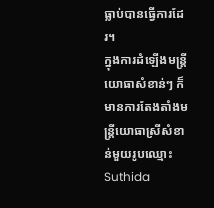ធ្លាប់បានធ្វើការដែរ។
ក្នុងការដំឡើងមន្រ្តីយោធាសំខាន់ៗ ក៏មានការតែងតាំងមន្រ្តីយោធាស្រីសំខាន់មួយរូបឈ្មោះ Suthida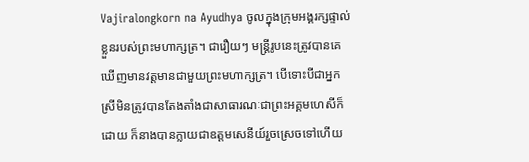Vajiralongkorn na Ayudhya ចូលក្នុងក្រុមអង្គរក្សផ្ទាល់ខ្លួនរបស់ព្រះមហាក្សត្រ។ ជារឿយៗ មន្ត្រីរូបនេះត្រូវបានគេឃើញមានវត្តមានជាមួយព្រះមហាក្សត្រ។ បើទោះបីជាអ្នកស្រីមិនត្រូវបានតែងតាំងជាសាធារណៈជាព្រះអគ្គមហេសីក៏ដោយ ក៏នាងបានក្លាយជាឧត្តមសេនីយ៍រួចស្រេចទៅហើយ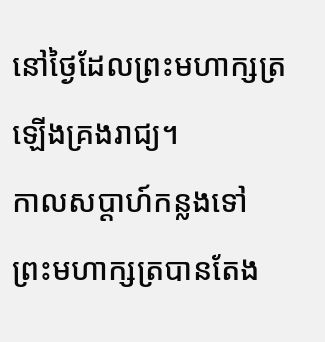នៅថ្ងៃដែលព្រះមហាក្សត្រឡើងគ្រងរាជ្យ។
កាលសប្តាហ៍កន្លងទៅ ព្រះមហាក្សត្របានតែង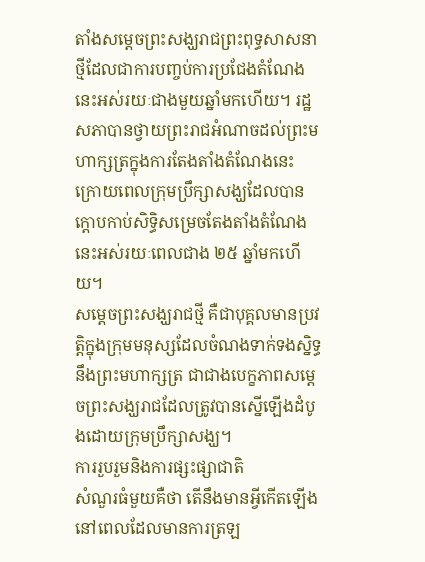តាំងសម្តេចព្រះសង្ឃរាជព្រះពុទ្ធសាសនាថ្មីដែលជាការបញ្ចប់ការប្រជែងតំណែងនេះអស់រយៈជាងមួយឆ្នាំមកហើយ។ រដ្ឋសភាបានថ្វាយព្រះរាជអំណាចដល់ព្រះមហាក្សត្រក្នុងការតែងតាំងតំណែងនេះ ក្រោយពេលក្រុមប្រឹក្សាសង្ឃដែលបានក្តោបកាប់សិទ្ធិសម្រេចតែងតាំងតំណែងនេះអស់រយៈពេលជាង ២៥ ឆ្នាំមកហើយ។
សម្តេចព្រះសង្ឃរាជថ្មី គឺជាបុគ្គលមានប្រវត្តិក្នុងក្រុមមនុស្សដែលចំណងទាក់ទងស្និទ្ធនឹងព្រះមហាក្សត្រ ជាជាងបេក្ខភាពសម្តេចព្រះសង្ឃរាជដែលត្រូវបានស្នើឡើងដំបូងដោយក្រុមប្រឹក្សាសង្ឃ។
ការរួបរួមនិងការផ្សះផ្សាជាតិ
សំណួរធំមួយគឺថា តើនឹងមានអ្វីកើតឡើងនៅពេលដែលមានការត្រឡ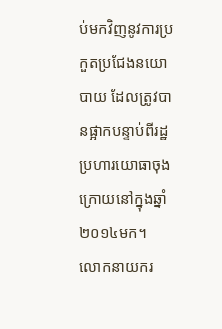ប់មកវិញនូវការប្រកួតប្រជែងនយោបាយ ដែលត្រូវបានផ្អាកបន្ទាប់ពីរដ្ឋប្រហារយោធាចុងក្រោយនៅក្នុងឆ្នាំ ២០១៤មក។
លោកនាយករ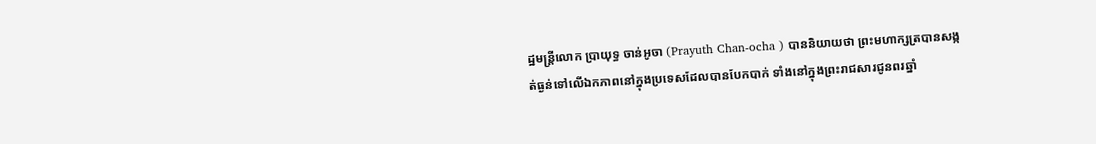ដ្ឋមន្រ្តីលោក ប្រាយុទ្ធ ចាន់អូចា (Prayuth Chan-ocha ) បាននិយាយថា ព្រះមហាក្សត្របានសង្កត់ធ្ងន់ទៅលើឯកភាពនៅក្នុងប្រទេសដែលបានបែកបាក់ ទាំងនៅក្នុងព្រះរាជសារជូនពរឆ្នាំ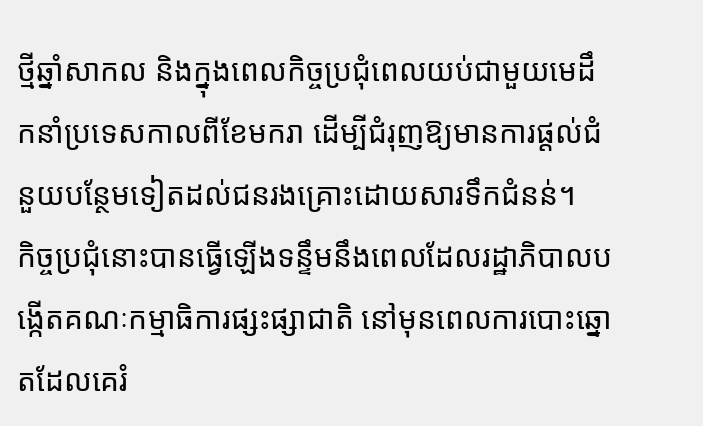ថ្មីឆ្នាំសាកល និងក្នុងពេលកិច្ចប្រជុំពេលយប់ជាមួយមេដឹកនាំប្រទេសកាលពីខែមករា ដើម្បីជំរុញឱ្យមានការផ្តល់ជំនួយបន្ថែមទៀតដល់ជនរងគ្រោះដោយសារទឹកជំនន់។
កិច្ចប្រជុំនោះបានធ្វើឡើងទន្ទឹមនឹងពេលដែលរដ្ឋាភិបាលបង្កើតគណៈកម្មាធិការផ្សះផ្សាជាតិ នៅមុនពេលការបោះឆ្នោតដែលគេរំ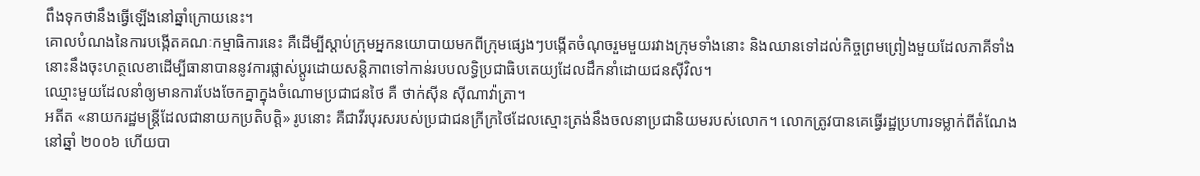ពឹងទុកថានឹងធ្វើឡើងនៅឆ្នាំក្រោយនេះ។
គោលបំណងនៃការបង្កើតគណៈកម្មាធិការនេះ គឺដើម្បីស្តាប់ក្រុមអ្នកនយោបាយមកពីក្រុមផ្សេងៗបង្កើតចំណុចរួមមួយរវាងក្រុមទាំងនោះ និងឈានទៅដល់កិច្ចព្រមព្រៀងមួយដែលភាគីទាំងនោះនឹងចុះហត្ថលេខាដើម្បីធានាបាននូវការផ្លាស់ប្តូរដោយសន្តិភាពទៅកាន់របបលទ្ធិប្រជាធិបតេយ្យដែលដឹកនាំដោយជនស៊ីវិល។
ឈ្មោះមួយដែលនាំឲ្យមានការបែងចែកគ្នាក្នុងចំណោមប្រជាជនថៃ គឺ ថាក់ស៊ីន ស៊ីណាវ៉ាត្រា។
អតីត «នាយករដ្ឋមន្រ្តីដែលជានាយកប្រតិបត្តិ» រូបនោះ គឺជាវីរបុរសរបស់ប្រជាជនក្រីក្រថៃដែលស្មោះត្រង់នឹងចលនាប្រជានិយមរបស់លោក។ លោកត្រូវបានគេធ្វើរដ្ឋប្រហារទម្លាក់ពីតំណែងនៅឆ្នាំ ២០០៦ ហើយបា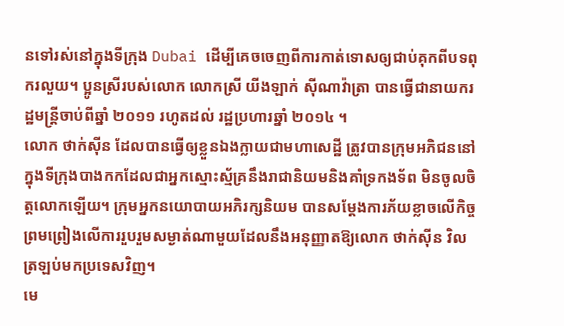នទៅរស់នៅក្នុងទីក្រុង Dubai ដើម្បីគេចចេញពីការកាត់ទោសឲ្យជាប់គុកពីបទពុករលួយ។ ប្អូនស្រីរបស់លោក លោកស្រី យីងឡាក់ ស៊ីណាវ៉ាត្រា បានធ្វើជានាយករដ្ឋមន្រ្តីចាប់ពីឆ្នាំ ២០១១ រហូតដល់ រដ្ឋប្រហារឆ្នាំ ២០១៤ ។
លោក ថាក់ស៊ីន ដែលបានធ្វើឲ្យខ្លួនឯងក្លាយជាមហាសេដ្ឋី ត្រូវបានក្រុមអភិជននៅក្នុងទីក្រុងបាងកកដែលជាអ្នកស្មោះស្ម័គ្រនឹងរាជានិយមនិងគាំទ្រកងទ័ព មិនចូលចិត្តលោកឡើយ។ ក្រុមអ្នកនយោបាយអភិរក្សនិយម បានសម្តែងការភ័យខ្លាចលើកិច្ចព្រមព្រៀងលើការរួបរួមសម្ងាត់ណាមួយដែលនឹងអនុញ្ញាតឱ្យលោក ថាក់ស៊ីន វិលត្រឡប់មកប្រទេសវិញ។
មេ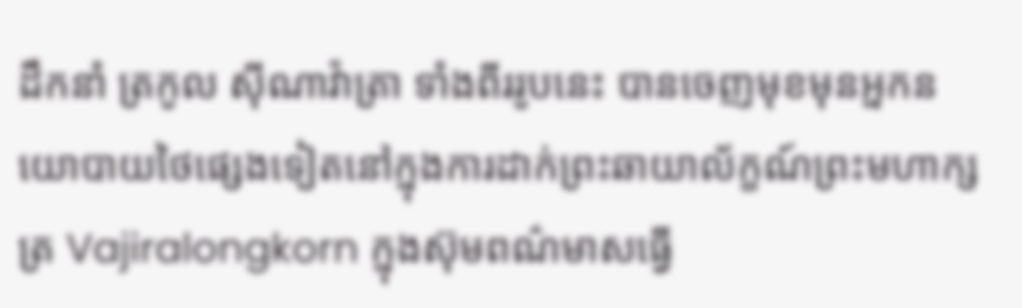ដឹកនាំ ត្រកូល ស៊ីណាវ៉ាត្រា ទាំងពីររូបនេះ បានចេញមុខមុនអ្នកនយោបាយថៃផ្សេងទៀតនៅក្នុងការដាក់ព្រះឆាយាល័ក្ខណ៍ព្រះមហាក្សត្រ Vajiralongkorn ក្នុងស៊ុមពណ៌មាសធ្វើ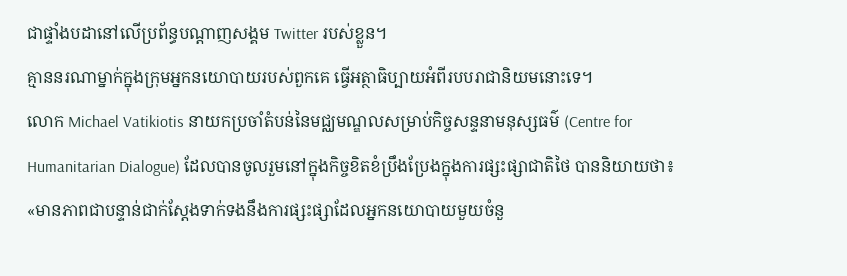ជាផ្ទាំងបដានៅលើប្រព័ន្ធបណ្តាញសង្គម Twitter របស់ខ្លួន។
គ្មាននរណាម្នាក់ក្នុងក្រុមអ្នកនយោបាយរបស់ពួកគេ ធ្វើអត្ថាធិប្បាយអំពីរបបរាជានិយមនោះទេ។
លោក Michael Vatikiotis នាយកប្រចាំតំបន់នៃមជ្ឈមណ្ឌលសម្រាប់កិច្ចសន្ទនាមនុស្សធម៌ (Centre for Humanitarian Dialogue) ដែលបានចូលរួមនៅក្នុងកិច្ចខិតខំប្រឹងប្រែងក្នុងការផ្សះផ្សាជាតិថៃ បាននិយាយថា៖ «មានភាពជាបន្ទាន់ជាក់ស្តែងទាក់ទងនឹងការផ្សះផ្សាដែលអ្នកនយោបាយមួយចំនួ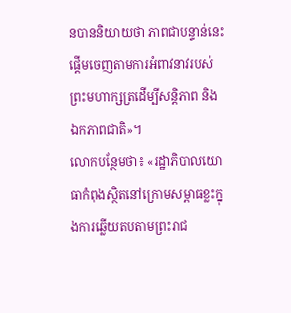នបាននិយាយថា ភាពជាបន្ទាន់នេះផ្តើមចេញតាមការអំពាវនាវរបស់ព្រះមហាក្សត្រដើម្បីសន្តិភាព និង ឯកភាពជាតិ»។
លោកបន្ថែមថា៖ «រដ្ឋាភិបាលយោធាកំពុងស្ថិតនៅក្រោមសម្ពាធខ្លះក្នុងការឆ្លើយតបតាមព្រះរាជ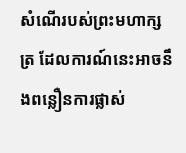សំណើរបស់ព្រះមហាក្សត្រ ដែលការណ៍នេះអាចនឹងពន្លឿនការផ្លាស់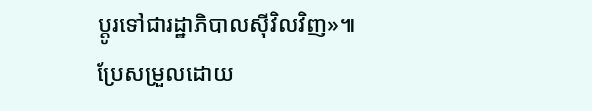ប្តូរទៅជារដ្ឋាភិបាលស៊ីវិលវិញ»៕
ប្រែសម្រួលដោយ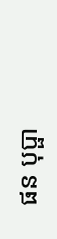ផន បុប្ផា